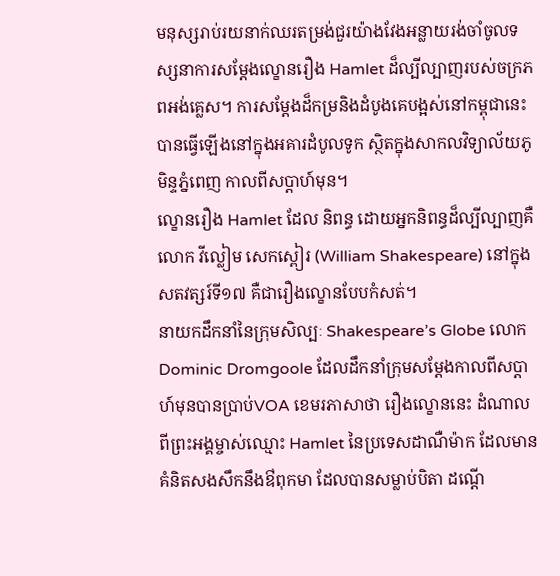មនុស្សរាប់រយនាក់ឈរតម្រង់ជួរយ៉ាងវែងអន្លាយរង់ចាំចូលទស្សនាការសម្ដែងល្ខោនរឿង Hamlet ដ៏ល្បីល្បាញរបស់ចក្រភពអង់គ្លេស។ ការសម្តែងដ៏កម្រនិងដំបូងគេបង្អស់នៅកម្ពុជានេះ បានធ្វើឡើងនៅក្នុងអគារដំបូលទូក ស្ថិតក្នុងសាកលវិទ្យាល័យភូមិន្ទភ្នំពេញ កាលពីសប្តាហ៍មុន។
ល្ខោនរឿង Hamlet ដែល និពន្ធ ដោយអ្នកនិពន្ធដ៏ល្បីល្បាញគឺលោក វីល្លៀម សេកស្ពៀរ (William Shakespeare) នៅក្នុងសតវត្សរ៍ទី១៧ គឺជារឿងល្ខោនបែបកំសត់។
នាយកដឹកនាំនៃក្រុមសិល្បៈ Shakespeare’s Globe លោក Dominic Dromgoole ដែលដឹកនាំក្រុមសម្ដែងកាលពីសប្តាហ៍មុនបានប្រាប់VOA ខេមរភាសាថា រឿងល្ខោននេះ ដំណាលពីព្រះអង្គម្ចាស់ឈ្មោះ Hamlet នៃប្រទេសដាណឺម៉ាក ដែលមានគំនិតសងសឹកនឹងឳពុកមា ដែលបានសម្លាប់បិតា ដណ្តើ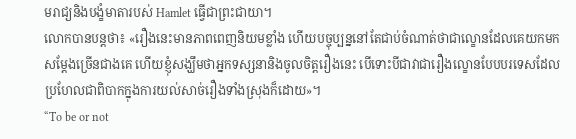មរាជ្យនិងបង្ខំមាតារបស់ Hamlet ធ្វើជាព្រះជាយា។
លោកបានបន្តថា៖ «រឿងនេះមានភាពពេញនិយមខ្លាំង ហើយបច្ចុប្បន្ននៅតែជាប់ចំណាត់ថាជាល្ខោនដែលគេយកមកសម្តែងច្រើនជាងគេ ហើយខ្ញុំសង្ឃឹមថាអ្នកទស្សនានិងចូលចិត្តរឿងនេះ បើទោះបីជាវាជារឿងល្ខោនបែបបរទេសដែលប្រហែលជាពិបាកក្នុងការយល់សាច់រឿងទាំងស្រុងក៏ដោយ»។
“To be or not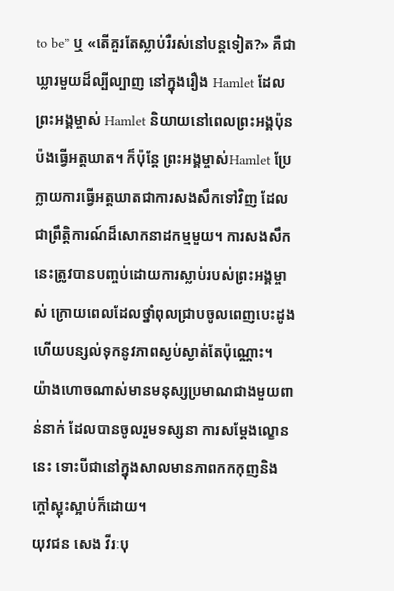to be” ឬ «តើគួរតែស្លាប់រឺរស់នៅបន្តទៀត?» គឺជាឃ្លារមួយដ៏ល្បីល្បាញ នៅក្នុងរឿង Hamlet ដែលព្រះអង្គម្ចាស់ Hamlet និយាយនៅពេលព្រះអង្គប៉ុនប៉ងធ្វើអត្តឃាត។ ក៏ប៉ុន្តែ ព្រះអង្គម្ចាស់Hamlet ប្រែក្លាយការធ្វើអត្តឃាតជាការសងសឹកទៅវិញ ដែលជាព្រឹត្តិការណ៍ដ៏សោកនាដកម្មមួយ។ ការសងសឹកនេះត្រូវបានបញ្ចប់ដោយការស្លាប់របស់ព្រះអង្គម្ចាស់ ក្រោយពេលដែលថ្នាំពុលជ្រាបចូលពេញបេះដូង ហើយបន្សល់ទុកនូវភាពស្ងប់ស្ងាត់តែប៉ុណ្ណោះ។
យ៉ាងហោចណាស់មានមនុស្សប្រមាណជាងមួយពាន់នាក់ ដែលបានចូលរួមទស្សនា ការសម្ដែងល្ខោននេះ ទោះបីជានៅក្នុងសាលមានភាពកកកុញនិងក្ដៅស្អុះស្អាប់ក៏ដោយ។
យុវជន សេង វីរៈបុ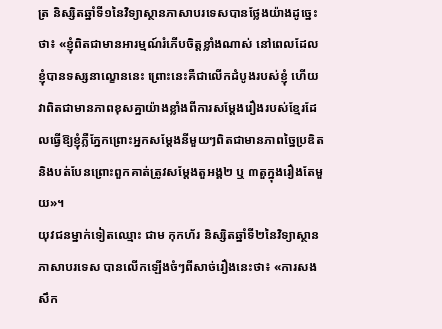ត្រ និស្សិតឆ្នាំទី១នៃវិទ្យាស្ថានភាសាបរទេសបានថ្លែងយ៉ាងដូច្នេះថា៖ «ខ្ញុំពិតជាមានអារម្មណ៍រំភើបចិត្តខ្លាំងណាស់ នៅពេលដែលខ្ញុំបានទស្សនាល្ខោននេះ ព្រោះនេះគឺជាលើកដំបូងរបស់ខ្ញុំ ហើយវាពិតជាមានភាពខុសគ្នាយ៉ាងខ្លាំងពីការសម្តែងរឿងរបស់ខ្មែរដែលធ្វើឱ្យខ្ញុំភ្លឺភ្នែកព្រោះអ្នកសម្តែងនីមួយៗពិតជាមានភាពច្នៃប្រឌិតនិងបត់បែនព្រោះពួកគាត់ត្រូវសម្តែងតួអង្គ២ ឬ ៣តួក្នុងរឿងតែមួយ»។
យុវជនម្នាក់ទៀតឈ្មោះ ជាម កុកហ័រ និស្សិតឆ្នាំទី២នៃវិទ្យាស្ថានភាសាបរទេស បានលើកឡើងចំៗពីសាច់រឿងនេះថា៖ «ការសងសឹក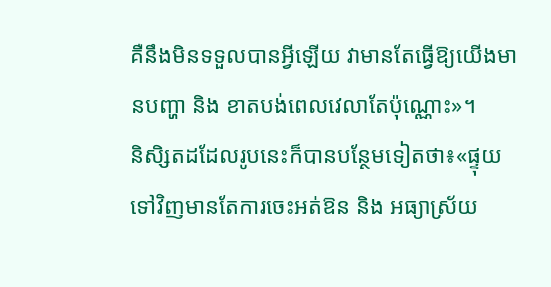គឺនឹងមិនទទួលបានអ្វីឡើយ វាមានតែធ្វើឱ្យយើងមានបញ្ហា និង ខាតបង់ពេលវេលាតែប៉ុណ្ណោះ»។
និសិ្សតដដែលរូបនេះក៏បានបន្ថែមទៀតថា៖«ផ្ទុយទៅវិញមានតែការចេះអត់ឱន និង អធ្យាស្រ័យ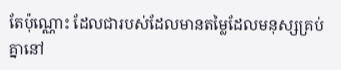តែប៉ុណ្ណោះ ដែលជារបស់ដែលមានតម្លៃដែលមនុស្សគ្រប់គ្នានៅ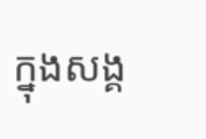ក្នុងសង្គ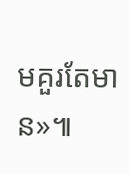មគួរតែមាន»៕